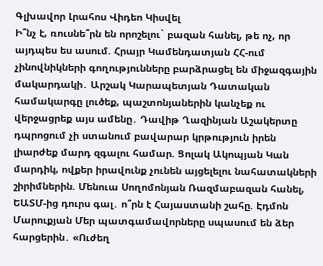Գլխավոր Լրահոս Վիդեո Կիսվել
Ի՞նչ է, ռուսնե՞րն են որոշելու` բազան հանել, թե ոչ, որ այդպես ես ասում. Հրայր Կամենդատյան ՀՀ-ում չինովնիկների գողությունները բարձրացել են միջազգային մակարդակի․ Արշակ Կարապետյան Դատական համակարգը լուծեք, պաշտոնյաներին կանչեք ու վերջացրեք այս ամենը․ Դավիթ Ղազինյան Աշակերտը դպրոցում չի ստանում բավարար կրթություն իրեն լիարժեք մարդ զգալու համար. Ցոլակ Ակոպյան Կան մարդիկ, ովքեր իրավունք չունեն այցելելու նահատակների շիրիմներին. Մենուա Սողոմոնյան Ռազմաբազան հանել, ԵԱՏՄ-ից դուրս գալ․ ո՞րն է Հայաստանի շահը. Էդմոն Մարուքյան Մեր պատգամավորները սպասում են ձեր հարցերին․ «Ուժեղ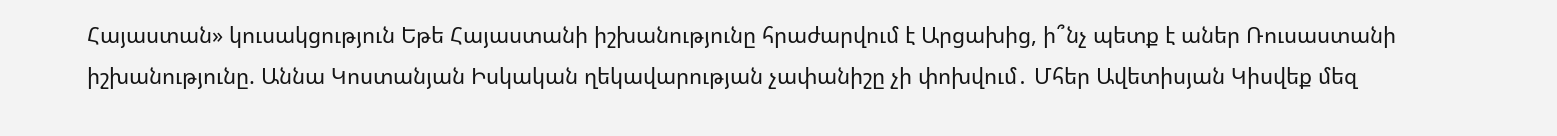Հայաստան» կուսակցություն Եթե Հայաստանի իշխանությունը հրաժարվում է Արցախից, ի՞նչ պետք է աներ Ռուսաստանի իշխանությունը. Աննա Կոստանյան Իսկական ղեկավարության չափանիշը չի փոխվում․ Մհեր Ավետիսյան Կիսվեք մեզ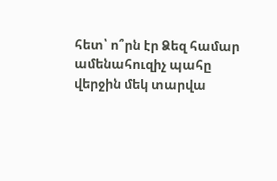հետ՝ ո՞րն էր Ձեզ համար ամենահուզիչ պահը վերջին մեկ տարվա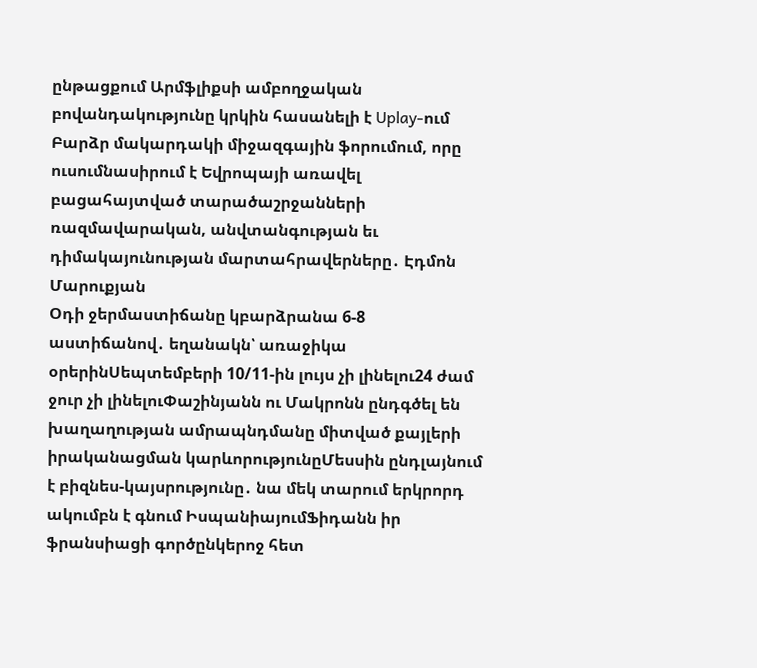ընթացքում Արմֆլիքսի ամբողջական բովանդակությունը կրկին հասանելի է Uplay-ում Բարձր մակարդակի միջազգային ֆորումում, որը ուսումնասիրում է Եվրոպայի առավել բացահայտված տարածաշրջանների ռազմավարական, անվտանգության եւ դիմակայունության մարտահրավերները․ Էդմոն Մարուքյան
Օդի ջերմաստիճանը կբարձրանա 6-8 աստիճանով․ եղանակն՝ առաջիկա օրերինՍեպտեմբերի 10/11-ին լույս չի լինելու24 ժամ ջուր չի լինելուՓաշինյանն ու Մակրոնն ընդգծել են խաղաղության ամրապնդմանը միտված քայլերի իրականացման կարևորությունըՄեսսին ընդլայնում է բիզնես-կայսրությունը․ նա մեկ տարում երկրորդ ակումբն է գնում ԻսպանիայումՖիդանն իր ֆրանսիացի գործընկերոջ հետ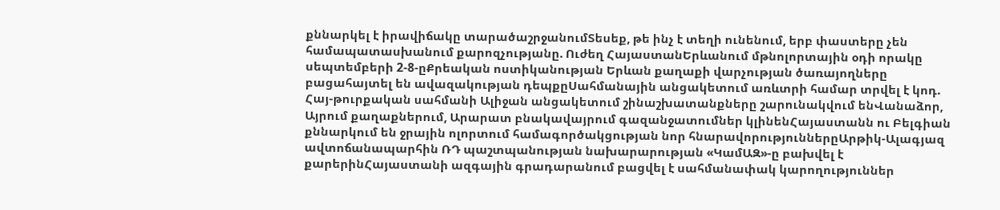քննարկել է իրավիճակը տարածաշրջանումՏեսեք, թե ինչ է տեղի ունենում, երբ փաստերը չեն համապատասխանում քարոզչությանը. Ուժեղ ՀայաստանԵրևանում մթնոլորտային օդի որակը սեպտեմբերի 2-8-ըՔրեական ոստիկանության Երևան քաղաքի վարչության ծառայողները բացահայտել են ավազակության դեպքըՍահմանային անցակետում առևտրի համար տրվել է կոդ. Հայ-թուրքական սահմանի Ալիջան անցակետում շինաշխատանքները շարունակվում ենՎանաձոր, Այրում քաղաքներում, Արարատ բնակավայրում գազանջատումներ կլինենՀայաստանն ու Բելգիան քննարկում են ջրային ոլորտում համագործակցության նոր հնարավորություններըԱրթիկ-Ալագյազ ավտոճանապարհին ՌԴ պաշտպանության նախարարության «ԿամԱԶ»-ը բախվել է քարերինՀայաստանի ազգային գրադարանում բացվել է սահմանափակ կարողություններ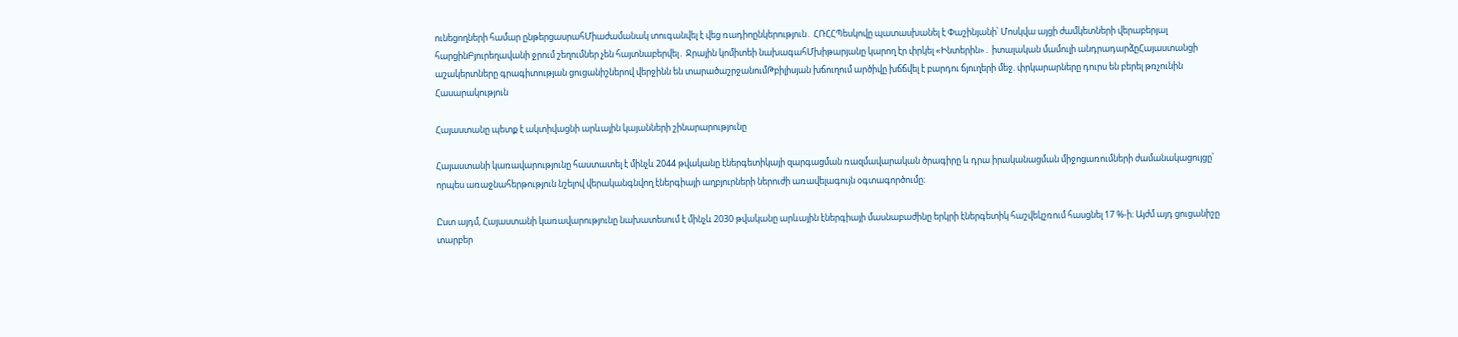ունեցողների համար ընթերցասրահՄիաժամանակ տուգանվել է վեց ռադիոընկերություն․ ՀՌՀՀՊեսկովը պատասխանել է Փաշինյանի՝ Մոսկվա այցի ժամկետների վերաբերյալ հարցինԲյուրեղավանի ջրում շեղումներ չեն հայտնաբերվել․ Ջրային կոմիտեի նախագահՄխիթարյանը կարող էր փրկել «Ինտերին»․ իտալական մամուլի անդրադարձըՀայաստանցի աշակերտները գրագիտության ցուցանիշներով վերջինն են տարածաշրջանումԹբիլիսյան խճուղում արծիվը խճճվել է բարդու ճյուղերի մեջ. փրկարարները դուրս են բերել թռչունին
Հասարակություն

Հայաստանը պետք է ակտիվացնի արևային կայանների շինարարությունը

Հայաստանի կառավարությունը հաստատել է մինչև 2044 թվականը էներգետիկայի զարգացման ռազմավարական ծրագիրը և դրա իրականացման միջոցառումների ժամանակացույցը՝ որպես առաջնահերթություն նշելով վերականգնվող էներգիայի աղբյուրների ներուժի առավելագույն օգտագործումը։

Ըստ այդմ, Հայաստանի կառավարությունը նախատեսում է մինչև 2030 թվականը արևային էներգիայի մասնաբաժինը երկրի էներգետիկ հաշվեկշռում հասցնել 17 %-ի։ Այժմ այդ ցուցանիշը տարբեր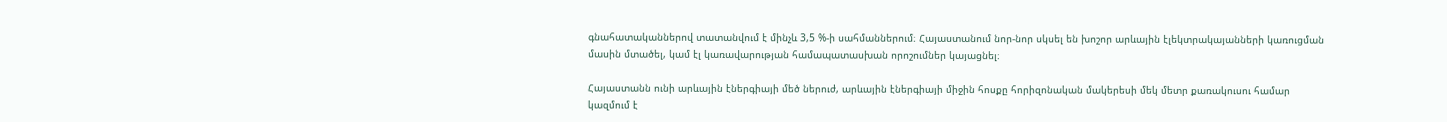գնահատականներով տատանվում է մինչև 3,5 %-ի սահմաններում։ Հայաստանում նոր-նոր սկսել են խոշոր արևային էլեկտրակայանների կառուցման մասին մտածել, կամ էլ կառավարության համապատասխան որոշումներ կայացնել։

Հայաստանն ունի արևային էներգիայի մեծ ներուժ, արևային էներգիայի միջին հոսքը հորիզոնական մակերեսի մեկ մետր քառակուսու համար կազմում է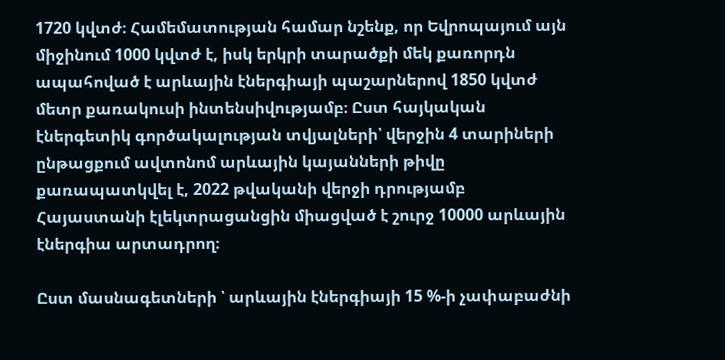1720 կվտժ։ Համեմատության համար նշենք, որ Եվրոպայում այն միջինում 1000 կվտժ է, իսկ երկրի տարածքի մեկ քառորդն ապահոված է արևային էներգիայի պաշարներով 1850 կվտժ մետր քառակուսի ինտենսիվությամբ։ Ըստ հայկական էներգետիկ գործակալության տվյալների՝ վերջին 4 տարիների ընթացքում ավտոնոմ արևային կայանների թիվը քառապատկվել է, 2022 թվականի վերջի դրությամբ Հայաստանի էլեկտրացանցին միացված է շուրջ 10000 արևային էներգիա արտադրող։

Ըստ մասնագետների ՝ արևային էներգիայի 15 %-ի չափաբաժնի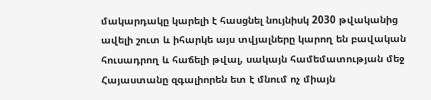մակարդակը կարելի է հասցնել նույնիսկ 2030 թվականից ավելի շուտ և իհարկե այս տվյալները կարող են բավական հուսադրող և հաճելի թվալ, սակայն համեմատության մեջ Հայաստանը զգալիորեն ետ է մնում ոչ միայն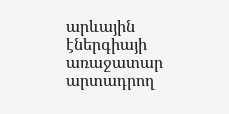արևային էներգիայի առաջատար արտադրող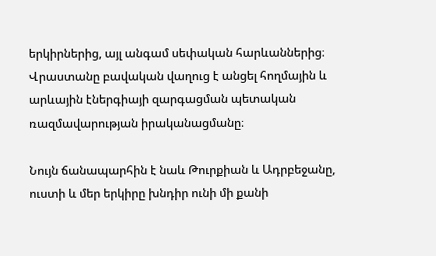երկիրներից, այլ անգամ սեփական հարևաններից։ Վրաստանը բավական վաղուց է անցել հողմային և արևային էներգիայի զարգացման պետական ռազմավարության իրականացմանը։

Նույն ճանապարհին է նաև Թուրքիան և Ադրբեջանը, ուստի և մեր երկիրը խնդիր ունի մի քանի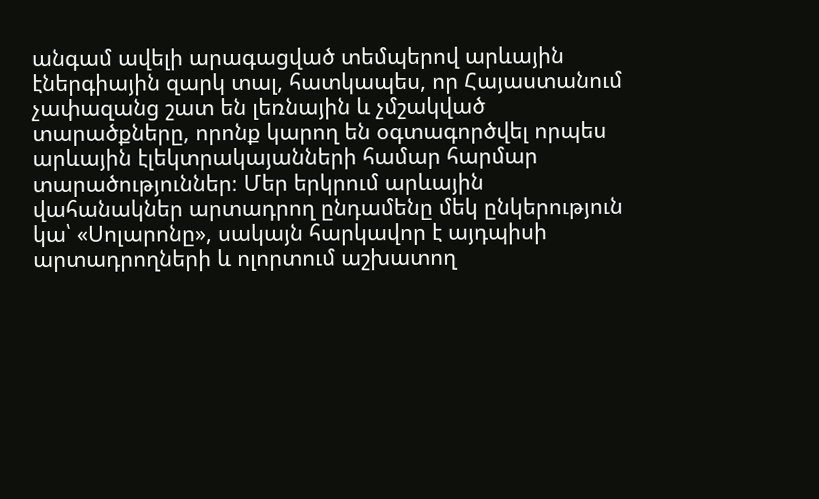անգամ ավելի արագացված տեմպերով արևային էներգիային զարկ տալ, հատկապես, որ Հայաստանում չափազանց շատ են լեռնային և չմշակված տարածքները, որոնք կարող են օգտագործվել որպես արևային էլեկտրակայանների համար հարմար տարածություններ։ Մեր երկրում արևային վահանակներ արտադրող ընդամենը մեկ ընկերություն կա՝ «Սոլարոնը», սակայն հարկավոր է այդպիսի արտադրողների և ոլորտում աշխատող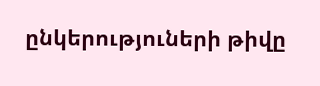ընկերություների թիվը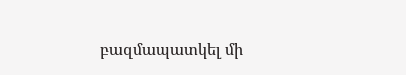բազմապատկել մի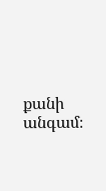քանի անգամ։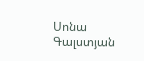Սոնա Գալստյան